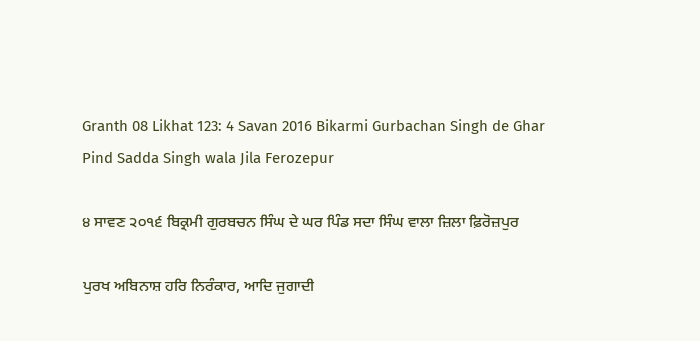Granth 08 Likhat 123: 4 Savan 2016 Bikarmi Gurbachan Singh de Ghar Pind Sadda Singh wala Jila Ferozepur

੪ ਸਾਵਣ ੨੦੧੬ ਬਿਕ੍ਰਮੀ ਗੁਰਬਚਨ ਸਿੰਘ ਦੇ ਘਰ ਪਿੰਡ ਸਦਾ ਸਿੰਘ ਵਾਲਾ ਜ਼ਿਲਾ ਫ਼ਿਰੋਜ਼ਪੁਰ

ਪੁਰਖ ਅਬਿਨਾਸ਼ ਹਰਿ ਨਿਰੰਕਾਰ, ਆਦਿ ਜੁਗਾਦੀ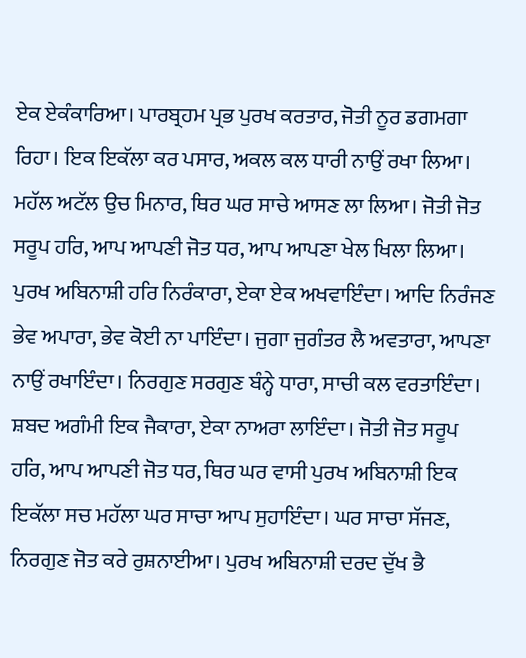ਏਕ ਏਕੰਕਾਰਿਆ। ਪਾਰਬ੍ਰਹਮ ਪ੍ਰਭ ਪੁਰਖ ਕਰਤਾਰ, ਜੋਤੀ ਨੂਰ ਡਗਮਗਾ ਰਿਹਾ। ਇਕ ਇਕੱਲਾ ਕਰ ਪਸਾਰ, ਅਕਲ ਕਲ ਧਾਰੀ ਨਾਉਂ ਰਖਾ ਲਿਆ। ਮਹੱਲ ਅਟੱਲ ਉਚ ਮਿਨਾਰ, ਥਿਰ ਘਰ ਸਾਚੇ ਆਸਣ ਲਾ ਲਿਆ। ਜੋਤੀ ਜੋਤ ਸਰੂਪ ਹਰਿ, ਆਪ ਆਪਣੀ ਜੋਤ ਧਰ, ਆਪ ਆਪਣਾ ਖੇਲ ਖਿਲਾ ਲਿਆ। ਪੁਰਖ ਅਬਿਨਾਸ਼ੀ ਹਰਿ ਨਿਰੰਕਾਰਾ, ਏਕਾ ਏਕ ਅਖਵਾਇੰਦਾ। ਆਦਿ ਨਿਰੰਜਣ ਭੇਵ ਅਪਾਰਾ, ਭੇਵ ਕੋਈ ਨਾ ਪਾਇੰਦਾ। ਜੁਗਾ ਜੁਗੰਤਰ ਲੈ ਅਵਤਾਰਾ, ਆਪਣਾ ਨਾਉਂ ਰਖਾਇੰਦਾ। ਨਿਰਗੁਣ ਸਰਗੁਣ ਬੰਨ੍ਹੇ ਧਾਰਾ, ਸਾਚੀ ਕਲ ਵਰਤਾਇੰਦਾ। ਸ਼ਬਦ ਅਗੰਮੀ ਇਕ ਜੈਕਾਰਾ, ਏਕਾ ਨਾਅਰਾ ਲਾਇੰਦਾ। ਜੋਤੀ ਜੋਤ ਸਰੂਪ ਹਰਿ, ਆਪ ਆਪਣੀ ਜੋਤ ਧਰ, ਥਿਰ ਘਰ ਵਾਸੀ ਪੁਰਖ ਅਬਿਨਾਸ਼ੀ ਇਕ ਇਕੱਲਾ ਸਚ ਮਹੱਲਾ ਘਰ ਸਾਚਾ ਆਪ ਸੁਹਾਇੰਦਾ। ਘਰ ਸਾਚਾ ਸੱਜਣ, ਨਿਰਗੁਣ ਜੋਤ ਕਰੇ ਰੁਸ਼ਨਾਈਆ। ਪੁਰਖ ਅਬਿਨਾਸ਼ੀ ਦਰਦ ਦੁੱਖ ਭੈ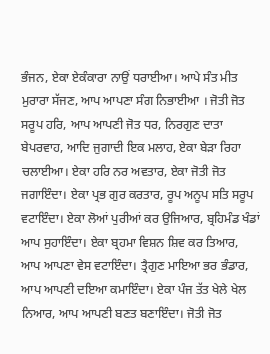ਭੰਜਨ, ਏਕਾ ਏਕੰਕਾਰਾ ਨਾਉਂ ਧਰਾਈਆ। ਆਪੇ ਸੰਤ ਮੀਤ ਮੁਰਾਰਾ ਸੱਜਣ, ਆਪ ਆਪਣਾ ਸੰਗ ਨਿਭਾਈਆ । ਜੋਤੀ ਜੋਤ ਸਰੂਪ ਹਰਿ, ਆਪ ਆਪਣੀ ਜੋਤ ਧਰ, ਨਿਰਗੁਣ ਦਾਤਾ ਬੇਪਰਵਾਹ, ਆਦਿ ਜੁਗਾਦੀ ਇਕ ਮਲਾਹ, ਏਕਾ ਬੇੜਾ ਰਿਹਾ ਚਲਾਈਆ। ਏਕਾ ਹਰਿ ਨਰ ਅਵਤਾਰ, ਏਕਾ ਜੋਤੀ ਜੋਤ ਜਗਾਇੰਦਾ। ਏਕਾ ਪ੍ਰਭ ਗੁਰ ਕਰਤਾਰ, ਰੂਪ ਅਨੂਪ ਸਤਿ ਸਰੂਪ ਵਟਾਇੰਦਾ। ਏਕਾ ਲੋਆਂ ਪੁਰੀਆਂ ਕਰ ਉਜਿਆਰ, ਬ੍ਰਹਿਮੰਡ ਖੰਡਾਂ ਆਪ ਸੁਹਾਇੰਦਾ। ਏਕਾ ਬ੍ਰਹਮਾ ਵਿਸ਼ਨ ਸ਼ਿਵ ਕਰ ਤਿਆਰ, ਆਪ ਆਪਣਾ ਵੇਸ ਵਟਾਇੰਦਾ। ਤ੍ਰੈਗੁਣ ਮਾਇਆ ਭਰ ਭੰਡਾਰ, ਆਪ ਆਪਣੀ ਦਇਆ ਕਮਾਇੰਦਾ। ਏਕਾ ਪੰਜ ਤੱਤ ਖੇਲੇ ਖੇਲ ਨਿਆਰ, ਆਪ ਆਪਣੀ ਬਣਤ ਬਣਾਇੰਦਾ। ਜੋਤੀ ਜੋਤ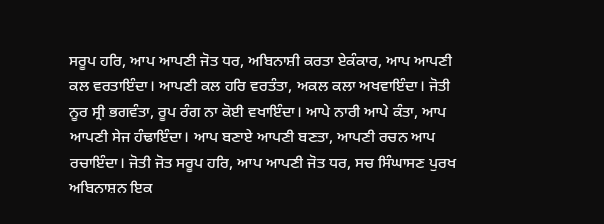ਸਰੂਪ ਹਰਿ, ਆਪ ਆਪਣੀ ਜੋਤ ਧਰ, ਅਬਿਨਾਸ਼ੀ ਕਰਤਾ ਏਕੰਕਾਰ, ਆਪ ਆਪਣੀ ਕਲ ਵਰਤਾਇੰਦਾ। ਆਪਣੀ ਕਲ ਹਰਿ ਵਰਤੰਤਾ, ਅਕਲ ਕਲਾ ਅਖਵਾਇੰਦਾ। ਜੋਤੀ ਨੂਰ ਸ੍ਰੀ ਭਗਵੰਤਾ, ਰੂਪ ਰੰਗ ਨਾ ਕੋਈ ਵਖਾਇੰਦਾ। ਆਪੇ ਨਾਰੀ ਆਪੇ ਕੰਤਾ, ਆਪ ਆਪਣੀ ਸੇਜ ਹੰਢਾਇੰਦਾ। ਆਪ ਬਣਾਏ ਆਪਣੀ ਬਣਤਾ, ਆਪਣੀ ਰਚਨ ਆਪ ਰਚਾਇੰਦਾ। ਜੋਤੀ ਜੋਤ ਸਰੂਪ ਹਰਿ, ਆਪ ਆਪਣੀ ਜੋਤ ਧਰ, ਸਚ ਸਿੰਘਾਸਣ ਪੁਰਖ ਅਬਿਨਾਸ਼ਨ ਇਕ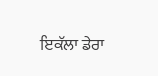ਇਕੱਲਾ ਡੇਰਾ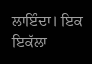ਲਾਇੰਦਾ। ਇਕ ਇਕੱਲਾ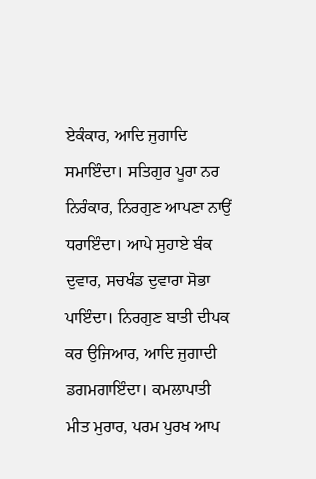ਏਕੰਕਾਰ, ਆਦਿ ਜੁਗਾਦਿ ਸਮਾਇੰਦਾ। ਸਤਿਗੁਰ ਪੂਰਾ ਨਰ ਨਿਰੰਕਾਰ, ਨਿਰਗੁਣ ਆਪਣਾ ਨਾਉਂ ਧਰਾਇੰਦਾ। ਆਪੇ ਸੁਹਾਏ ਬੰਕ ਦੁਵਾਰ, ਸਚਖੰਡ ਦੁਵਾਰਾ ਸੋਭਾ ਪਾਇੰਦਾ। ਨਿਰਗੁਣ ਬਾਤੀ ਦੀਪਕ ਕਰ ਉਜਿਆਰ, ਆਦਿ ਜੁਗਾਦੀ ਡਗਮਗਾਇੰਦਾ। ਕਮਲਾਪਾਤੀ ਮੀਤ ਮੁਰਾਰ, ਪਰਮ ਪੁਰਖ ਆਪ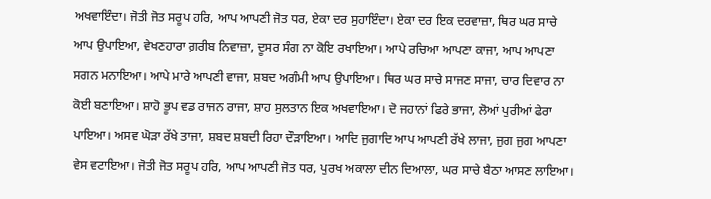ਅਖਵਾਇੰਦਾ। ਜੋਤੀ ਜੋਤ ਸਰੂਪ ਹਰਿ, ਆਪ ਆਪਣੀ ਜੋਤ ਧਰ, ਏਕਾ ਦਰ ਸੁਹਾਇੰਦਾ। ਏਕਾ ਦਰ ਇਕ ਦਰਵਾਜ਼ਾ, ਥਿਰ ਘਰ ਸਾਚੇ ਆਪ ਉਪਾਇਆ, ਵੇਖਣਹਾਰਾ ਗ਼ਰੀਬ ਨਿਵਾਜ਼ਾ, ਦੂਸਰ ਸੰਗ ਨਾ ਕੋਇ ਰਖਾਇਆ। ਆਪੇ ਰਚਿਆ ਆਪਣਾ ਕਾਜਾ, ਆਪ ਆਪਣਾ ਸਗਨ ਮਨਾਇਆ। ਆਪੇ ਮਾਰੇ ਆਪਣੀ ਵਾਜਾ, ਸ਼ਬਦ ਅਗੰਮੀ ਆਪ ਉਪਾਇਆ। ਥਿਰ ਘਰ ਸਾਚੇ ਸਾਜਣ ਸਾਜਾ, ਚਾਰ ਦਿਵਾਰ ਨਾ ਕੋਈ ਬਣਾਇਆ। ਸ਼ਾਹੋ ਭੂਪ ਵਡ ਰਾਜਨ ਰਾਜਾ, ਸ਼ਾਹ ਸੁਲਤਾਨ ਇਕ ਅਖਵਾਇਆ। ਦੋ ਜਹਾਨਾਂ ਫਿਰੇ ਭਾਜਾ, ਲੋਆਂ ਪੁਰੀਆਂ ਫੇਰਾ ਪਾਇਆ। ਅਸਵ ਘੋੜਾ ਰੱਖੇ ਤਾਜਾ, ਸ਼ਬਦ ਸ਼ਬਦੀ ਰਿਹਾ ਦੌੜਾਇਆ। ਆਦਿ ਜੁਗਾਦਿ ਆਪ ਆਪਣੀ ਰੱਖੇ ਲਾਜਾ, ਜੁਗ ਜੁਗ ਆਪਣਾ ਵੇਸ ਵਟਾਇਆ। ਜੋਤੀ ਜੋਤ ਸਰੂਪ ਹਰਿ, ਆਪ ਆਪਣੀ ਜੋਤ ਧਰ, ਪੁਰਖ ਅਕਾਲਾ ਦੀਨ ਦਿਆਲਾ, ਘਰ ਸਾਚੇ ਬੈਠਾ ਆਸਣ ਲਾਇਆ।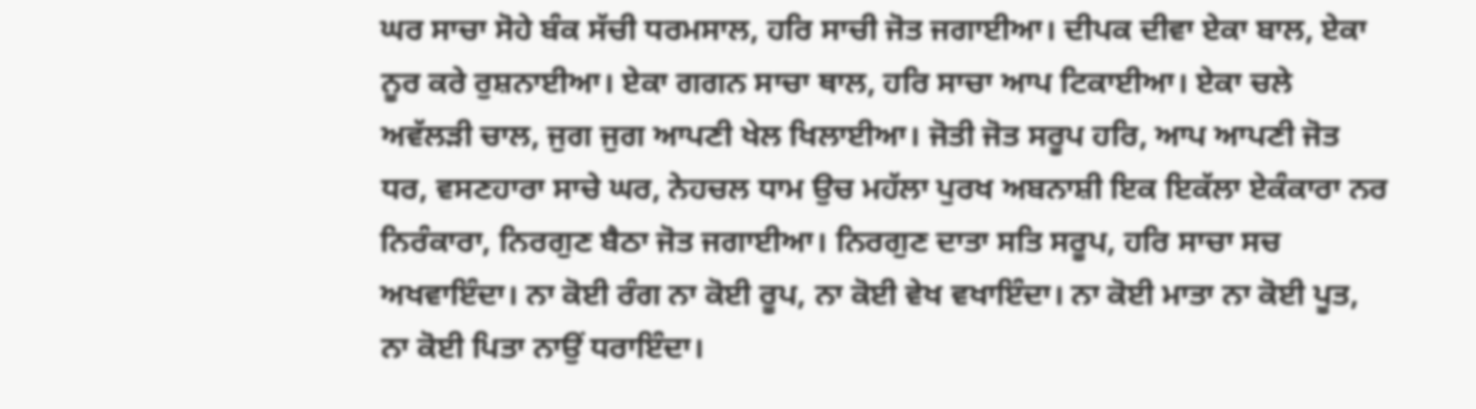ਘਰ ਸਾਚਾ ਸੋਹੇ ਬੰਕ ਸੱਚੀ ਧਰਮਸਾਲ, ਹਰਿ ਸਾਚੀ ਜੋਤ ਜਗਾਈਆ। ਦੀਪਕ ਦੀਵਾ ਏਕਾ ਬਾਲ, ਏਕਾ ਨੂਰ ਕਰੇ ਰੁਸ਼ਨਾਈਆ। ਏਕਾ ਗਗਨ ਸਾਚਾ ਥਾਲ, ਹਰਿ ਸਾਚਾ ਆਪ ਟਿਕਾਈਆ। ਏਕਾ ਚਲੇ ਅਵੱਲੜੀ ਚਾਲ, ਜੁਗ ਜੁਗ ਆਪਣੀ ਖੇਲ ਖਿਲਾਈਆ। ਜੋਤੀ ਜੋਤ ਸਰੂਪ ਹਰਿ, ਆਪ ਆਪਣੀ ਜੋਤ ਧਰ, ਵਸਣਹਾਰਾ ਸਾਚੇ ਘਰ, ਨੇਹਚਲ ਧਾਮ ਉਚ ਮਹੱਲਾ ਪੁਰਖ ਅਬਨਾਸ਼ੀ ਇਕ ਇਕੱਲਾ ਏਕੰਕਾਰਾ ਨਰ ਨਿਰੰਕਾਰਾ, ਨਿਰਗੁਣ ਬੈਠਾ ਜੋਤ ਜਗਾਈਆ। ਨਿਰਗੁਣ ਦਾਤਾ ਸਤਿ ਸਰੂਪ, ਹਰਿ ਸਾਚਾ ਸਚ ਅਖਵਾਇੰਦਾ। ਨਾ ਕੋਈ ਰੰਗ ਨਾ ਕੋਈ ਰੂਪ, ਨਾ ਕੋਈ ਵੇਖ ਵਖਾਇੰਦਾ। ਨਾ ਕੋਈ ਮਾਤਾ ਨਾ ਕੋਈ ਪੂਤ, ਨਾ ਕੋਈ ਪਿਤਾ ਨਾਉਂ ਧਰਾਇੰਦਾ।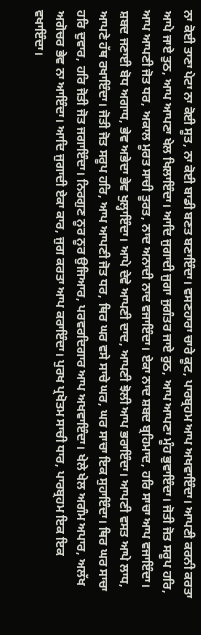ਨਾ ਕੋਈ ਤਾਣਾ ਪੇਟਾ ਨਾ ਕੋਈ ਸੂਤ, ਨਾ ਕੋਈ ਬਾਡੀ ਬਣਤ ਬਣਾਇੰਦਾ। ਵਸਣਹਾਰਾ ਚਾਰੇ ਕੂਟ, ਪਾਰਬ੍ਰਹਮ ਆਪ ਅਖਵਾਇੰਦਾ। ਆਪਣੀ ਕਰਨੀ ਕਰਤਾ ਆਪੇ ਜਾਏ ਤੁਠ, ਆਪ ਆਪਣਾ ਖੇਲ ਖਿਲਾਇੰਦਾ। ਆਦਿ ਜੁਗਾਦੀ ਜੁਗਾ ਜੁਗੰਤਰ ਜਾਏ ਰੁਠ, ਆਪ ਆਪਣਾ ਮੂੰਹ ਭੁਵਾਇੰਦਾ। ਜੋਤੀ ਜੋਤ ਸਰੂਪ ਹਰਿ, ਆਪ ਆਪਣੀ ਜੋਤ ਧਰ, ਅਕਾਲ ਮੂਰਤ ਸਾਚੀ ਤੂਰਤ, ਨਾਦ ਅਨਾਦੀ ਨਾਦ ਵਜਾਇੰਦਾ। ਏਕਾ ਨਾਦ ਸ਼ਬਦ ਬ੍ਰਹਿਮਾਦ, ਹਰਿ ਸਾਚਾ ਆਪ ਵਜਾਇੰਦਾ। ਸ਼ਬਦ ਜਣਾਈ ਬੋਧ ਅਗਾਧ, ਭੇਵ ਅਭੇਦਾ ਭੇਵ ਖੁਲ੍ਹਾਇੰਦਾ। ਆਪੇ ਦੇਵੇ ਆਪਣੀ ਦਾਦ, ਆਪਣੀ ਝੋਲੀ ਆਪ ਭਰਾਇੰਦਾ। ਆਪਣੀ ਵਸਤ ਆਪੇ ਲਾਧ, ਆਪਣੇ ਹੱਥ ਰਖਾਇੰਦਾ। ਜੋਤੀ ਜੋਤ ਸਰੂਪ ਹਰਿ, ਆਪ ਆਪਣੀ ਜੋਤ ਧਰ, ਥਿਰ ਘਰ ਵਸੇ ਸਾਚੇ ਘਰ, ਘਰ ਸਾਚਾ ਇਕ ਸੁਹਾਇੰਦਾ। ਥਿਰ ਘਰ ਸਾਚਾ ਹਰਿ ਦੁਵਾਰ, ਹਰਿ ਜੋਤੀ ਜੋਤ ਜਗਾਇੰਦਾ। ਨਿਰਗੁਣ ਨੂਰ ਨੂਰ ਉਜਿਆਰ, ਪਰਵਰਦਿਗਾਰ ਆਪ ਅਖਵਾਇੰਦਾ। ਖੇਲੇ ਖੇਲ ਅਗੰਮ ਅਪਾਰ, ਅਲੱਖ ਅਗੋਚਰ ਭੇਵ ਨਾ ਆਇੰਦਾ। ਆਦਿ ਜੁਗਾਦੀ ਏਕਾ ਕਾਰ, ਜੁਗ ਕਰਤਾ ਆਪ ਕਰਾਇੰਦਾ। ਪੁਰਖ ਪ੍ਰਖੋਤਮ ਸਾਚੀ ਧਾਰ, ਪਾਰਬ੍ਰਹਮ ਇਕ ਇਕ ਵਖਾਇੰਦਾ।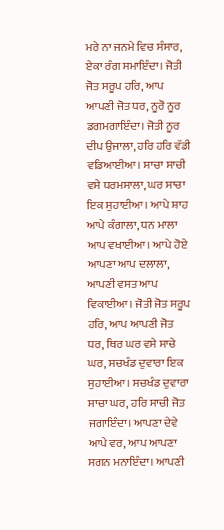ਮਰੇ ਨਾ ਜਨਮੇ ਵਿਚ ਸੰਸਾਰ, ਏਕਾ ਰੰਗ ਸਮਾਇੰਦਾ। ਜੋਤੀ ਜੋਤ ਸਰੂਪ ਹਰਿ, ਆਪ ਆਪਣੀ ਜੋਤ ਧਰ, ਨੂਰੋ ਨੂਰ ਡਗਮਗਾਇੰਦਾ। ਜੋਤੀ ਨੂਰ ਦੀਪ ਉਜਾਲਾ, ਹਰਿ ਹਰਿ ਵੱਡੀ ਵਡਿਆਈਆ। ਸਾਚਾ ਸਾਚੀ ਵਸੇ ਧਰਮਸਾਲਾ, ਘਰ ਸਾਚਾ ਇਕ ਸੁਹਾਈਆ। ਆਪੇ ਸ਼ਾਹ ਆਪੇ ਕੰਗਾਲਾ, ਧਨ ਮਾਲਾ ਆਪ ਵਖਾਈਆ। ਆਪੇ ਹੋਏ ਆਪਣਾ ਆਪ ਦਲਾਲਾ, ਆਪਣੀ ਵਸਤ ਆਪ ਵਿਕਾਈਆ। ਜੋਤੀ ਜੋਤ ਸਰੂਪ ਹਰਿ, ਆਪ ਆਪਣੀ ਜੋਤ ਧਰ, ਥਿਰ ਘਰ ਵਸੇ ਸਾਚੇ ਘਰ, ਸਚਖੰਡ ਦੁਵਾਰਾ ਇਕ ਸੁਹਾਈਆ। ਸਚਖੰਡ ਦੁਵਾਰਾ ਸਾਚਾ ਘਰ, ਹਰਿ ਸਾਚੀ ਜੋਤ ਜਗਾਇੰਦਾ। ਆਪਣਾ ਦੇਵੇ ਆਪੇ ਵਰ, ਆਪ ਆਪਣਾ ਸਗਨ ਮਨਾਇੰਦਾ। ਆਪਣੀ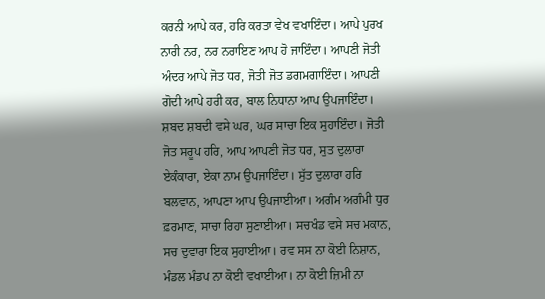ਕਰਨੀ ਆਪੇ ਕਰ, ਹਰਿ ਕਰਤਾ ਵੇਖ ਵਖਾਇੰਦਾ। ਆਪੇ ਪੁਰਖ ਨਾਰੀ ਨਰ, ਨਰ ਨਰਾਇਣ ਆਪ ਹੋ ਜਾਇੰਦਾ। ਆਪਣੀ ਜੋਤੀ ਅੰਦਰ ਆਪੇ ਜੋਤ ਧਰ, ਜੋਤੀ ਜੋਤ ਡਗਮਗਾਇੰਦਾ। ਆਪਣੀ ਗੋਦੀ ਆਪੇ ਹਰੀ ਕਰ, ਬਾਲ ਨਿਧਾਨਾ ਆਪ ਉਪਜਾਇੰਦਾ। ਸ਼ਬਦ ਸ਼ਬਦੀ ਵਸੇ ਘਰ, ਘਰ ਸਾਚਾ ਇਕ ਸੁਹਾਇੰਦਾ। ਜੋਤੀ ਜੋਤ ਸਰੂਪ ਹਰਿ, ਆਪ ਆਪਣੀ ਜੋਤ ਧਰ, ਸੁਤ ਦੁਲਾਰਾ ਏਕੰਕਾਰਾ, ਏਕਾ ਨਾਮ ਉਪਜਾਇੰਦਾ। ਸੁੱਤ ਦੁਲਾਰਾ ਹਰਿ ਬਲਵਾਨ, ਆਪਣਾ ਆਪ ਉਪਜਾਈਆ। ਅਗੰਮ ਅਗੰਮੀ ਧੁਰ ਫ਼ਰਮਾਣ, ਸਾਚਾ ਰਿਹਾ ਸੁਣਾਈਆ। ਸਚਖੰਡ ਵਸੇ ਸਚ ਮਕਾਨ, ਸਚ ਦੁਵਾਰਾ ਇਕ ਸੁਹਾਈਆ। ਰਵ ਸਸ ਨਾ ਕੋਈ ਨਿਸ਼ਾਨ, ਮੰਡਲ ਮੰਡਪ ਨਾ ਕੋਈ ਵਖਾਈਆ। ਨਾ ਕੋਈ ਜ਼ਿਮੀ ਨਾ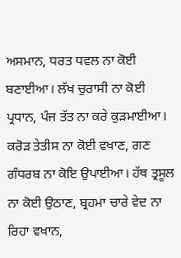ਅਸਮਾਨ, ਧਰਤ ਧਵਲ ਨਾ ਕੋਈ ਬਣਾਈਆ। ਲੱਖ ਚੁਰਾਸੀ ਨਾ ਕੋਈ ਪ੍ਰਧਾਨ, ਪੰਜ ਤੱਤ ਨਾ ਕਰੇ ਕੁੜਮਾਈਆ। ਕਰੋੜ ਤੇਤੀਸ ਨਾ ਕੋਈ ਵਖਾਣ, ਗਣ ਗੰਧਰਬ ਨਾ ਕੋਇ ਉਪਾਈਆ। ਹੱਥ ਤ੍ਰਸੂਲ ਨਾ ਕੋਈ ਉਠਾਣ, ਬ੍ਰਹਮਾ ਚਾਰੇ ਵੇਦ ਨਾ ਰਿਹਾ ਵਖਾਨ,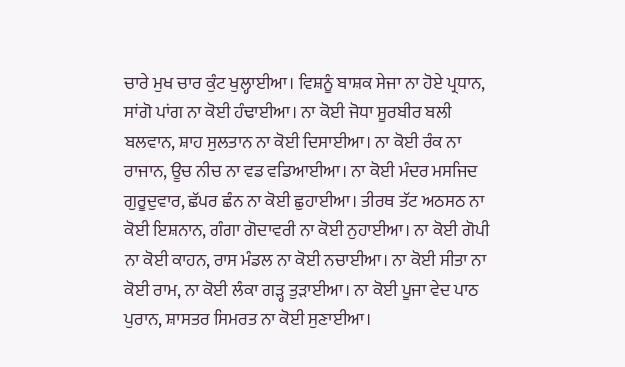ਚਾਰੇ ਮੁਖ ਚਾਰ ਕੁੰਟ ਖੁਲ੍ਹਾਈਆ। ਵਿਸ਼ਨੂੰ ਬਾਸ਼ਕ ਸੇਜਾ ਨਾ ਹੋਏ ਪ੍ਰਧਾਨ, ਸਾਂਗੋ ਪਾਂਗ ਨਾ ਕੋਈ ਹੰਢਾਈਆ। ਨਾ ਕੋਈ ਜੋਧਾ ਸੂਰਬੀਰ ਬਲੀ ਬਲਵਾਨ, ਸ਼ਾਹ ਸੁਲਤਾਨ ਨਾ ਕੋਈ ਦਿਸਾਈਆ। ਨਾ ਕੋਈ ਰੰਕ ਨਾ ਰਾਜਾਨ, ਊਚ ਨੀਚ ਨਾ ਵਡ ਵਡਿਆਈਆ। ਨਾ ਕੋਈ ਮੰਦਰ ਮਸਜਿਦ ਗੁਰੂਦੁਵਾਰ, ਛੱਪਰ ਛੰਨ ਨਾ ਕੋਈ ਛੁਹਾਈਆ। ਤੀਰਥ ਤੱਟ ਅਠਸਠ ਨਾ ਕੋਈ ਇਸ਼ਨਾਨ, ਗੰਗਾ ਗੋਦਾਵਰੀ ਨਾ ਕੋਈ ਨੁਹਾਈਆ। ਨਾ ਕੋਈ ਗੋਪੀ ਨਾ ਕੋਈ ਕਾਹਨ, ਰਾਸ ਮੰਡਲ ਨਾ ਕੋਈ ਨਚਾਈਆ। ਨਾ ਕੋਈ ਸੀਤਾ ਨਾ ਕੋਈ ਰਾਮ, ਨਾ ਕੋਈ ਲੰਕਾ ਗੜ੍ਹ ਤੁੜਾਈਆ। ਨਾ ਕੋਈ ਪੂਜਾ ਵੇਦ ਪਾਠ ਪੁਰਾਨ, ਸ਼ਾਸਤਰ ਸਿਮਰਤ ਨਾ ਕੋਈ ਸੁਣਾਈਆ।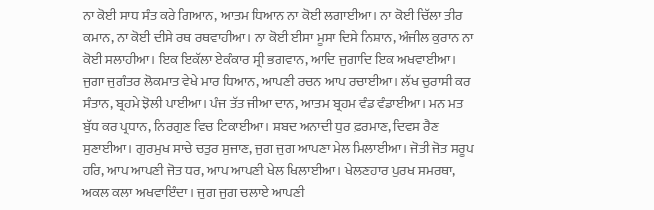ਨਾ ਕੋਈ ਸਾਧ ਸੰਤ ਕਰੇ ਗਿਆਨ, ਆਤਮ ਧਿਆਨ ਨਾ ਕੋਈ ਲਗਾਈਆ। ਨਾ ਕੋਈ ਚਿੱਲਾ ਤੀਰ ਕਮਾਨ, ਨਾ ਕੋਈ ਦੀਸੇ ਰਥ ਰਥਵਾਹੀਆ। ਨਾ ਕੋਈ ਈਸਾ ਮੂਸਾ ਦਿਸੇ ਨਿਸ਼ਾਨ, ਅੰਜੀਲ ਕੁਰਾਨ ਨਾ ਕੋਈ ਸਲਾਹੀਆ। ਇਕ ਇਕੱਲਾ ਏਕੰਕਾਰ ਸ੍ਰੀ ਭਗਵਾਨ, ਆਦਿ ਜੁਗਾਦਿ ਇਕ ਅਖਵਾਈਆ। ਜੁਗਾ ਜੁਗੰਤਰ ਲੋਕਮਾਤ ਵੇਖੇ ਮਾਰ ਧਿਆਨ, ਆਪਣੀ ਰਚਨ ਆਪ ਰਚਾਈਆ। ਲੱਖ ਚੁਰਾਸੀ ਕਰ ਸੰਤਾਨ, ਬ੍ਰਹਮੇ ਝੋਲੀ ਪਾਈਆ। ਪੰਜ ਤੱਤ ਜੀਆ ਦਾਨ, ਆਤਮ ਬ੍ਰਹਮ ਵੰਡ ਵੰਡਾਈਆ। ਮਨ ਮਤ ਬੁੱਧ ਕਰ ਪ੍ਰਧਾਨ, ਨਿਰਗੁਣ ਵਿਚ ਟਿਕਾਈਆ। ਸ਼ਬਦ ਅਨਾਦੀ ਧੁਰ ਫ਼ਰਮਾਣ, ਦਿਵਸ ਰੈਣ ਸੁਣਾਈਆ। ਗੁਰਮੁਖ ਸਾਚੇ ਚਤੁਰ ਸੁਜਾਣ, ਜੁਗ ਜੁਗ ਆਪਣਾ ਮੇਲ ਮਿਲਾਈਆ। ਜੋਤੀ ਜੋਤ ਸਰੂਪ ਹਰਿ, ਆਪ ਆਪਣੀ ਜੋਤ ਧਰ, ਆਪ ਆਪਣੀ ਖੇਲ ਖਿਲਾਈਆ। ਖੇਲਣਹਾਰ ਪੁਰਖ ਸਮਰਥਾ, ਅਕਲ ਕਲਾ ਅਖਵਾਇੰਦਾ। ਜੁਗ ਜੁਗ ਚਲਾਏ ਆਪਣੀ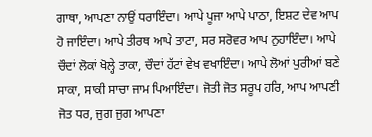ਗਾਥਾ, ਆਪਣਾ ਨਾਉਂ ਧਰਾਇੰਦਾ। ਆਪੇ ਪੂਜਾ ਆਪੇ ਪਾਠਾ, ਇਸ਼ਟ ਦੇਵ ਆਪ ਹੋ ਜਾਇੰਦਾ। ਆਪੇ ਤੀਰਥ ਆਪੇ ਤਾਟਾ, ਸਰ ਸਰੋਵਰ ਆਪ ਨੁਹਾਇੰਦਾ। ਆਪੇ ਚੌਦਾਂ ਲੋਕਾਂ ਖੋਲ੍ਹੇ ਤਾਕਾ, ਚੌਦਾਂ ਹੱਟਾਂ ਵੇਖ ਵਖਾਇੰਦਾ। ਆਪੇ ਲੋਆਂ ਪੁਰੀਆਂ ਬਣੇ ਸਾਕਾ, ਸਾਕੀ ਸਾਚਾ ਜਾਮ ਪਿਆਇੰਦਾ। ਜੋਤੀ ਜੋਤ ਸਰੂਪ ਹਰਿ, ਆਪ ਆਪਣੀ ਜੋਤ ਧਰ, ਜੁਗ ਜੁਗ ਆਪਣਾ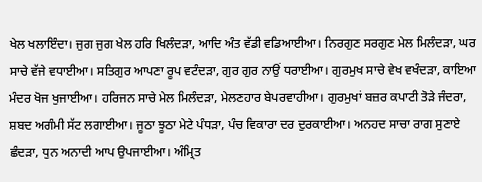ਖੇਲ ਖਲਾਇੰਦਾ। ਜੁਗ ਜੁਗ ਖੇਲ ਹਰਿ ਖਿਲੰਦੜਾ, ਆਦਿ ਅੰਤ ਵੱਡੀ ਵਡਿਆਈਆ। ਨਿਰਗੁਣ ਸਰਗੁਣ ਮੇਲ ਮਿਲੰਦੜਾ, ਘਰ ਸਾਚੇ ਵੱਜੇ ਵਧਾਈਆ। ਸਤਿਗੁਰ ਆਪਣਾ ਰੂਪ ਵਟੰਦੜਾ, ਗੁਰ ਗੁਰ ਨਾਉਂ ਧਰਾਈਆ। ਗੁਰਮੁਖ ਸਾਚੇ ਵੇਖ ਵਖੰਦੜਾ, ਕਾਇਆ ਮੰਦਰ ਖੋਜ ਖੁਜਾਈਆ। ਹਰਿਜਨ ਸਾਚੇ ਮੇਲ ਮਿਲੰਦੜਾ, ਮੇਲਣਹਾਰ ਬੇਪਰਵਾਹੀਆ। ਗੁਰਮੁਖਾਂ ਬਜ਼ਰ ਕਪਾਟੀ ਤੋੜੇ ਜੰਦਰਾ, ਸ਼ਬਦ ਅਗੰਮੀ ਸੱਟ ਲਗਾਈਆ। ਜੂਠਾ ਝੂਠਾ ਮੇਟੇ ਪੰਧੜਾ, ਪੰਚ ਵਿਕਾਰਾ ਦਰ ਦੁਰਕਾਈਆ। ਅਨਹਦ ਸਾਚਾ ਰਾਗ ਸੁਣਾਏ ਛੰਦੜਾ, ਧੁਨ ਅਨਾਦੀ ਆਪ ਉਪਜਾਈਆ। ਅੰਮ੍ਰਿਤ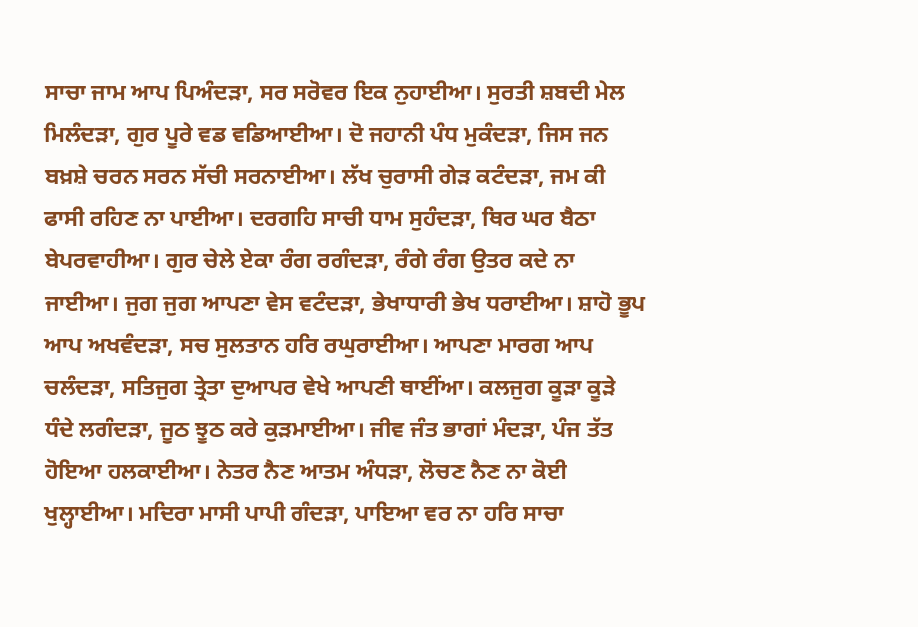ਸਾਚਾ ਜਾਮ ਆਪ ਪਿਅੰਦੜਾ, ਸਰ ਸਰੋਵਰ ਇਕ ਨੁਹਾਈਆ। ਸੁਰਤੀ ਸ਼ਬਦੀ ਮੇਲ ਮਿਲੰਦੜਾ, ਗੁਰ ਪੂਰੇ ਵਡ ਵਡਿਆਈਆ। ਦੋ ਜਹਾਨੀ ਪੰਧ ਮੁਕੰਦੜਾ, ਜਿਸ ਜਨ ਬਖ਼ਸ਼ੇ ਚਰਨ ਸਰਨ ਸੱਚੀ ਸਰਨਾਈਆ। ਲੱਖ ਚੁਰਾਸੀ ਗੇੜ ਕਟੰਦੜਾ, ਜਮ ਕੀ ਫਾਸੀ ਰਹਿਣ ਨਾ ਪਾਈਆ। ਦਰਗਹਿ ਸਾਚੀ ਧਾਮ ਸੁਹੰਦੜਾ, ਥਿਰ ਘਰ ਬੈਠਾ ਬੇਪਰਵਾਹੀਆ। ਗੁਰ ਚੇਲੇ ਏਕਾ ਰੰਗ ਰਗੰਦੜਾ, ਰੰਗੇ ਰੰਗ ਉਤਰ ਕਦੇ ਨਾ ਜਾਈਆ। ਜੁਗ ਜੁਗ ਆਪਣਾ ਵੇਸ ਵਟੰਦੜਾ, ਭੇਖਾਧਾਰੀ ਭੇਖ ਧਰਾਈਆ। ਸ਼ਾਹੋ ਭੂਪ ਆਪ ਅਖਵੰਦੜਾ, ਸਚ ਸੁਲਤਾਨ ਹਰਿ ਰਘੁਰਾਈਆ। ਆਪਣਾ ਮਾਰਗ ਆਪ ਚਲੰਦੜਾ, ਸਤਿਜੁਗ ਤ੍ਰੇਤਾ ਦੁਆਪਰ ਵੇਖੇ ਆਪਣੀ ਥਾਈਂਆ। ਕਲਜੁਗ ਕੂੜਾ ਕੂੜੇ ਧੰਦੇ ਲਗੰਦੜਾ, ਜੂਠ ਝੂਠ ਕਰੇ ਕੁੜਮਾਈਆ। ਜੀਵ ਜੰਤ ਭਾਗਾਂ ਮੰਦੜਾ, ਪੰਜ ਤੱਤ ਹੋਇਆ ਹਲਕਾਈਆ। ਨੇਤਰ ਨੈਣ ਆਤਮ ਅੰਧੜਾ, ਲੋਚਣ ਨੈਣ ਨਾ ਕੋਈ ਖੁਲ੍ਹਾਈਆ। ਮਦਿਰਾ ਮਾਸੀ ਪਾਪੀ ਗੰਦੜਾ, ਪਾਇਆ ਵਰ ਨਾ ਹਰਿ ਸਾਚਾ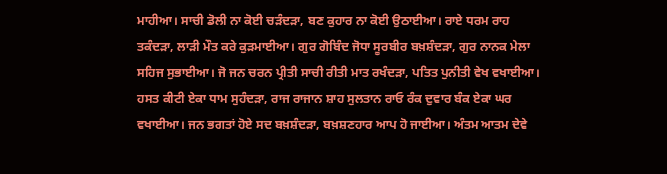ਮਾਹੀਆ। ਸਾਚੀ ਡੋਲੀ ਨਾ ਕੋਈ ਚੜੰਦੜਾ, ਬਣ ਕੁਹਾਰ ਨਾ ਕੋਈ ਉਠਾਈਆ। ਰਾਏ ਧਰਮ ਰਾਹ ਤਕੰਦੜਾ, ਲਾੜੀ ਮੌਤ ਕਰੇ ਕੁੜਮਾਈਆ। ਗੁਰ ਗੋਬਿੰਦ ਜੋਧਾ ਸੂਰਬੀਰ ਬਖ਼ਸ਼ੰਦੜਾ, ਗੁਰ ਨਾਨਕ ਮੇਲਾ ਸਹਿਜ ਸੁਭਾਈਆ। ਜੋ ਜਨ ਚਰਨ ਪ੍ਰੀਤੀ ਸਾਚੀ ਰੀਤੀ ਮਾਤ ਰਖੰਦੜਾ, ਪਤਿਤ ਪੁਨੀਤੀ ਵੇਖ ਵਖਾਈਆ। ਹਸਤ ਕੀਟੀ ਏਕਾ ਧਾਮ ਸੁਹੰਦੜਾ, ਰਾਜ ਰਾਜਾਨ ਸ਼ਾਹ ਸੁਲਤਾਨ ਰਾਓ ਰੰਕ ਦੁਵਾਰ ਬੰਕ ਏਕਾ ਘਰ ਵਖਾਈਆ। ਜਨ ਭਗਤਾਂ ਹੋਏ ਸਦ ਬਖ਼ਸ਼ੰਦੜਾ, ਬਖ਼ਸ਼ਣਹਾਰ ਆਪ ਹੋ ਜਾਈਆ। ਅੰਤਮ ਆਤਮ ਦੇਵੇ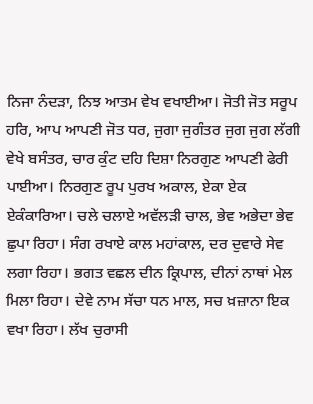ਨਿਜਾ ਨੰਦੜਾ, ਨਿਝ ਆਤਮ ਵੇਖ ਵਖਾਈਆ। ਜੋਤੀ ਜੋਤ ਸਰੂਪ ਹਰਿ, ਆਪ ਆਪਣੀ ਜੋਤ ਧਰ, ਜੁਗਾ ਜੁਗੰਤਰ ਜੁਗ ਜੁਗ ਲੱਗੀ ਵੇਖੇ ਬਸੰਤਰ, ਚਾਰ ਕੁੰਟ ਦਹਿ ਦਿਸ਼ਾ ਨਿਰਗੁਣ ਆਪਣੀ ਫੇਰੀ ਪਾਈਆ। ਨਿਰਗੁਣ ਰੂਪ ਪੁਰਖ ਅਕਾਲ, ਏਕਾ ਏਕ ਏਕੰਕਾਰਿਆ। ਚਲੇ ਚਲਾਏ ਅਵੱਲੜੀ ਚਾਲ, ਭੇਵ ਅਭੇਦਾ ਭੇਵ ਛੁਪਾ ਰਿਹਾ। ਸੰਗ ਰਖਾਏ ਕਾਲ ਮਹਾਂਕਾਲ, ਦਰ ਦੁਵਾਰੇ ਸੇਵ ਲਗਾ ਰਿਹਾ। ਭਗਤ ਵਛਲ ਦੀਨ ਕ੍ਰਿਪਾਲ, ਦੀਨਾਂ ਨਾਥਾਂ ਮੇਲ ਮਿਲਾ ਰਿਹਾ। ਦੇਵੇ ਨਾਮ ਸੱਚਾ ਧਨ ਮਾਲ, ਸਚ ਖ਼ਜ਼ਾਨਾ ਇਕ ਵਖਾ ਰਿਹਾ। ਲੱਖ ਚੁਰਾਸੀ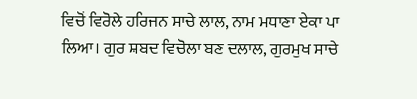ਵਿਚੋਂ ਵਿਰੋਲੇ ਹਰਿਜਨ ਸਾਚੇ ਲਾਲ, ਨਾਮ ਮਧਾਣਾ ਏਕਾ ਪਾ ਲਿਆ। ਗੁਰ ਸ਼ਬਦ ਵਿਚੋਲਾ ਬਣ ਦਲਾਲ, ਗੁਰਮੁਖ ਸਾਚੇ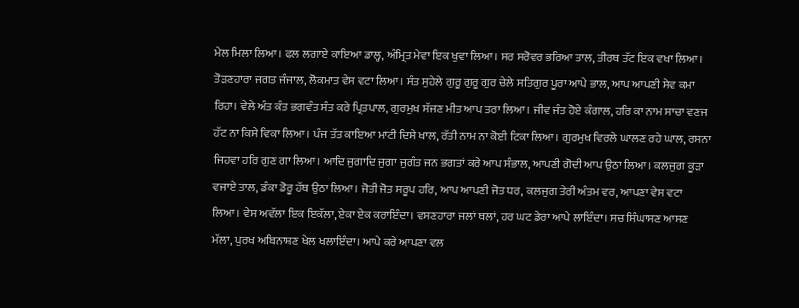ਮੇਲ ਮਿਲਾ ਲਿਆ। ਫਲ ਲਗਾਏ ਕਾਇਆ ਡਾਲ੍ਹ, ਅੰਮ੍ਰਿਤ ਮੇਵਾ ਇਕ ਖੁਵਾ ਲਿਆ। ਸਰ ਸਰੋਵਰ ਭਰਿਆ ਤਾਲ, ਤੀਰਥ ਤੱਟ ਇਕ ਵਖਾ ਲਿਆ। ਤੋੜਣਹਾਰਾ ਜਗਤ ਜੰਜਾਲ, ਲੋਕਮਾਤ ਵੇਸ ਵਟਾ ਲਿਆ। ਸੰਤ ਸੁਹੇਲੇ ਗੁਰੂ ਗੁਰੂ ਗੁਰ ਚੇਲੇ ਸਤਿਗੁਰ ਪੂਰਾ ਆਪੇ ਭਾਲ, ਆਪ ਆਪਣੀ ਸੇਵ ਕਮਾ ਰਿਹਾ। ਵੇਲੇ ਅੰਤ ਕੰਤ ਭਗਵੰਤ ਸੰਤ ਕਰੇ ਪ੍ਰਿਤਪਾਲ, ਗੁਰਮੁਖ ਸੱਜਣ ਮੀਤ ਆਪ ਤਰਾ ਲਿਆ। ਜੀਵ ਜੰਤ ਹੋਏ ਕੰਗਾਲ, ਹਰਿ ਕਾ ਨਾਮ ਸਾਚਾ ਵਣਜ ਹੱਟ ਨਾ ਕਿਸੇ ਵਿਕਾ ਲਿਆ। ਪੰਜ ਤੱਤ ਕਾਇਆ ਮਾਟੀ ਦਿਸੇ ਖਾਲ, ਰੱਤੀ ਨਾਮ ਨਾ ਕੋਈ ਟਿਕਾ ਲਿਆ। ਗੁਰਮੁਖ ਵਿਰਲੇ ਘਾਲਣ ਰਹੇ ਘਾਲ, ਰਸਨਾ ਜਿਹਵਾ ਹਰਿ ਗੁਣ ਗਾ ਲਿਆ। ਆਦਿ ਜੁਗਾਦਿ ਜੁਗਾ ਜੁਗੰਤ ਜਨ ਭਗਤਾਂ ਕਰੇ ਆਪ ਸੰਭਾਲ, ਆਪਣੀ ਗੋਦੀ ਆਪ ਉਠਾ ਲਿਆ। ਕਲਜੁਗ ਕੂੜਾ ਵਜਾਏ ਤਾਲ, ਡੰਕਾ ਡੋਰੂ ਹੱਥ ਉਠਾ ਲਿਆ। ਜੋਤੀ ਜੋਤ ਸਰੂਪ ਹਰਿ, ਆਪ ਆਪਣੀ ਜੋਤ ਧਰ, ਕਲਜੁਗ ਤੇਰੀ ਅੰਤਮ ਵਰ, ਆਪਣਾ ਵੇਸ ਵਟਾ ਲਿਆ। ਵੇਸ ਅਵੱਲਾ ਇਕ ਇਕੱਲਾ, ਏਕਾ ਏਕ ਕਰਾਇੰਦਾ। ਵਸਣਹਾਰਾ ਜਲਾਂ ਥਲਾਂ, ਹਰ ਘਟ ਡੇਰਾ ਆਪੇ ਲਾਇੰਦਾ। ਸਚ ਸਿੰਘਾਸਣ ਆਸਣ ਮੱਲਾ, ਪੁਰਖ ਅਬਿਨਾਸ਼ਣ ਖੇਲ ਖਲਾਇੰਦਾ। ਆਪੇ ਕਰੇ ਆਪਣਾ ਵਲ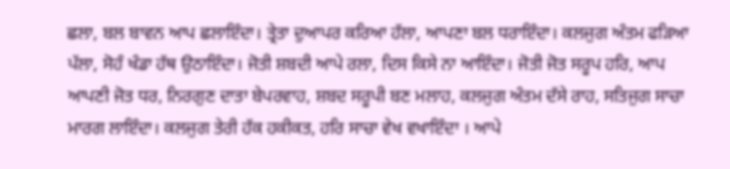ਛਲਾ, ਬਲ ਬਾਵਨ ਆਪ ਛਲਾਇੰਦਾ। ਤ੍ਰੇਤਾ ਦੁਆਪਰ ਕਰਿਆ ਹੱਲਾ, ਆਪਣਾ ਬਲ ਧਰਾਇੰਦਾ। ਕਲਜੁਗ ਅੰਤਮ ਫੜਿਆ ਪੱਲਾ, ਸੋਹੰ ਖੰਡਾ ਹੱਥ ਉਠਾਇੰਦਾ। ਜੋਤੀ ਸ਼ਬਦੀ ਆਪੇ ਰਲਾ, ਦਿਸ ਕਿਸੇ ਨਾ ਆਇੰਦਾ। ਜੋਤੀ ਜੋਤ ਸਰੂਪ ਹਰਿ, ਆਪ ਆਪਣੀ ਜੋਤ ਧਰ, ਨਿਰਗੁਣ ਦਾਤਾ ਬੇਪਰਵਾਹ, ਸ਼ਬਦ ਸਰੂਪੀ ਬਣ ਮਲਾਹ, ਕਲਜੁਗ ਅੰਤਮ ਦੱਸੇ ਰਾਹ, ਸਤਿਜੁਗ ਸਾਚਾ ਮਾਰਗ ਲਾਇੰਦਾ। ਕਲਜੁਗ ਤੇਰੀ ਹੱਕ ਹਕੀਕਤ, ਹਰਿ ਸਾਚਾ ਵੇਖ ਵਖਾਇੰਦਾ । ਆਪੇ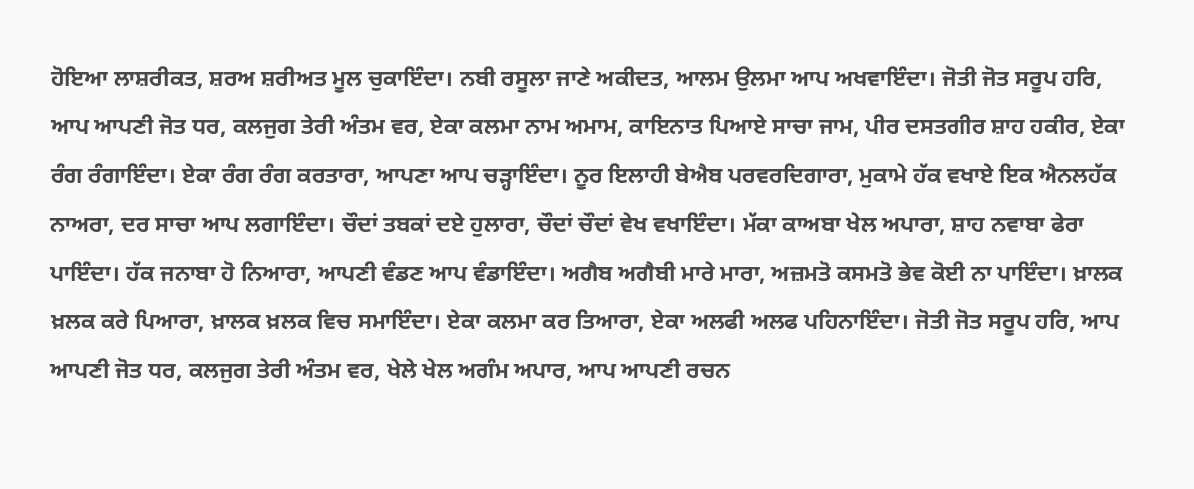ਹੋਇਆ ਲਾਸ਼ਰੀਕਤ, ਸ਼ਰਅ ਸ਼ਰੀਅਤ ਮੂਲ ਚੁਕਾਇੰਦਾ। ਨਬੀ ਰਸੂਲਾ ਜਾਣੇ ਅਕੀਦਤ, ਆਲਮ ਉਲਮਾ ਆਪ ਅਖਵਾਇੰਦਾ। ਜੋਤੀ ਜੋਤ ਸਰੂਪ ਹਰਿ, ਆਪ ਆਪਣੀ ਜੋਤ ਧਰ, ਕਲਜੁਗ ਤੇਰੀ ਅੰਤਮ ਵਰ, ਏਕਾ ਕਲਮਾ ਨਾਮ ਅਮਾਮ, ਕਾਇਨਾਤ ਪਿਆਏ ਸਾਚਾ ਜਾਮ, ਪੀਰ ਦਸਤਗੀਰ ਸ਼ਾਹ ਹਕੀਰ, ਏਕਾ ਰੰਗ ਰੰਗਾਇੰਦਾ। ਏਕਾ ਰੰਗ ਰੰਗ ਕਰਤਾਰਾ, ਆਪਣਾ ਆਪ ਚੜ੍ਹਾਇੰਦਾ। ਨੂਰ ਇਲਾਹੀ ਬੇਐਬ ਪਰਵਰਦਿਗਾਰਾ, ਮੁਕਾਮੇ ਹੱਕ ਵਖਾਏ ਇਕ ਐਨਲਹੱਕ ਨਾਅਰਾ, ਦਰ ਸਾਚਾ ਆਪ ਲਗਾਇੰਦਾ। ਚੌਦਾਂ ਤਬਕਾਂ ਦਏ ਹੁਲਾਰਾ, ਚੌਦਾਂ ਚੌਦਾਂ ਵੇਖ ਵਖਾਇੰਦਾ। ਮੱਕਾ ਕਾਅਬਾ ਖੇਲ ਅਪਾਰਾ, ਸ਼ਾਹ ਨਵਾਬਾ ਫੇਰਾ ਪਾਇੰਦਾ। ਹੱਕ ਜਨਾਬਾ ਹੋ ਨਿਆਰਾ, ਆਪਣੀ ਵੰਡਣ ਆਪ ਵੰਡਾਇੰਦਾ। ਅਗੈਬ ਅਗੈਬੀ ਮਾਰੇ ਮਾਰਾ, ਅਜ਼ਮਤੋ ਕਸਮਤੋ ਭੇਵ ਕੋਈ ਨਾ ਪਾਇੰਦਾ। ਖ਼ਾਲਕ ਖ਼ਲਕ ਕਰੇ ਪਿਆਰਾ, ਖ਼ਾਲਕ ਖ਼ਲਕ ਵਿਚ ਸਮਾਇੰਦਾ। ਏਕਾ ਕਲਮਾ ਕਰ ਤਿਆਰਾ, ਏਕਾ ਅਲਫੀ ਅਲਫ ਪਹਿਨਾਇੰਦਾ। ਜੋਤੀ ਜੋਤ ਸਰੂਪ ਹਰਿ, ਆਪ ਆਪਣੀ ਜੋਤ ਧਰ, ਕਲਜੁਗ ਤੇਰੀ ਅੰਤਮ ਵਰ, ਖੇਲੇ ਖੇਲ ਅਗੰਮ ਅਪਾਰ, ਆਪ ਆਪਣੀ ਰਚਨ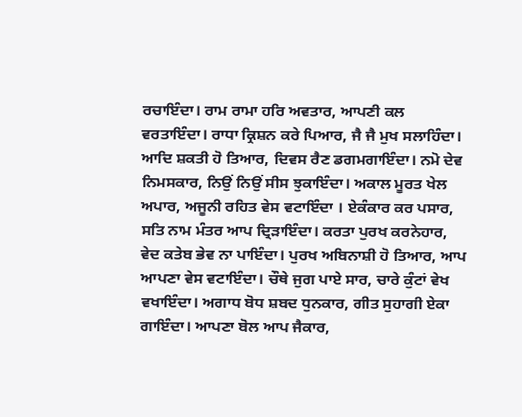ਰਚਾਇੰਦਾ। ਰਾਮ ਰਾਮਾ ਹਰਿ ਅਵਤਾਰ, ਆਪਣੀ ਕਲ ਵਰਤਾਇੰਦਾ। ਰਾਧਾ ਕ੍ਰਿਸ਼ਨ ਕਰੇ ਪਿਆਰ, ਜੈ ਜੈ ਮੁਖ ਸਲਾਹਿੰਦਾ। ਆਦਿ ਸ਼ਕਤੀ ਹੋ ਤਿਆਰ, ਦਿਵਸ ਰੈਣ ਡਗਮਗਾਇੰਦਾ। ਨਮੋ ਦੇਵ ਨਿਮਸਕਾਰ, ਨਿਉਂ ਨਿਉਂ ਸੀਸ ਝੁਕਾਇੰਦਾ। ਅਕਾਲ ਮੂਰਤ ਖੇਲ ਅਪਾਰ, ਅਜੂਨੀ ਰਹਿਤ ਵੇਸ ਵਟਾਇੰਦਾ । ਏਕੰਕਾਰ ਕਰ ਪਸਾਰ, ਸਤਿ ਨਾਮ ਮੰਤਰ ਆਪ ਦ੍ਰਿੜਾਇੰਦਾ। ਕਰਤਾ ਪੁਰਖ ਕਰਨੇਹਾਰ, ਵੇਦ ਕਤੇਬ ਭੇਵ ਨਾ ਪਾਇੰਦਾ। ਪੁਰਖ ਅਬਿਨਾਸ਼ੀ ਹੋ ਤਿਆਰ, ਆਪ ਆਪਣਾ ਵੇਸ ਵਟਾਇੰਦਾ। ਚੌਥੇ ਜੁਗ ਪਾਏ ਸਾਰ, ਚਾਰੇ ਕੁੰਟਾਂ ਵੇਖ ਵਖਾਇੰਦਾ। ਅਗਾਧ ਬੋਧ ਸ਼ਬਦ ਧੁਨਕਾਰ, ਗੀਤ ਸੁਹਾਗੀ ਏਕਾ ਗਾਇੰਦਾ। ਆਪਣਾ ਬੋਲ ਆਪ ਜੈਕਾਰ,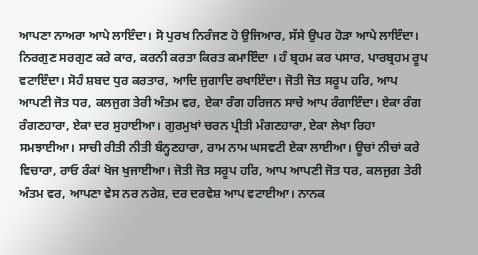ਆਪਣਾ ਨਾਅਰਾ ਆਪੇ ਲਾਇੰਦਾ। ਸੋ ਪੁਰਖ ਨਿਰੰਜਣ ਹੋ ਉਜਿਆਰ, ਸੱਸੇ ਉਪਰ ਹੋੜਾ ਆਪੇ ਲਾਇੰਦਾ। ਨਿਰਗੁਣ ਸਰਗੁਣ ਕਰੇ ਕਾਰ, ਕਰਨੀ ਕਰਤਾ ਕਿਰਤ ਕਮਾਇੰਦਾ । ਹੰ ਬ੍ਰਹਮ ਕਰ ਪਸਾਰ, ਪਾਰਬ੍ਰਹਮ ਰੂਪ ਵਟਾਇੰਦਾ। ਸੋਹੰ ਸ਼ਬਦ ਧੁਰ ਕਰਤਾਰ, ਆਦਿ ਜੁਗਾਦਿ ਰਖਾਇੰਦਾ। ਜੋਤੀ ਜੋਤ ਸਰੂਪ ਹਰਿ, ਆਪ ਆਪਣੀ ਜੋਤ ਧਰ, ਕਲਜੁਗ ਤੇਰੀ ਅੰਤਮ ਵਰ, ਏਕਾ ਰੰਗ ਹਰਿਜਨ ਸਾਚੇ ਆਪ ਰੰਗਾਇੰਦਾ। ਏਕਾ ਰੰਗ ਰੰਗਣਹਾਰਾ, ਏਕਾ ਦਰ ਸੁਹਾਈਆ। ਗੁਰਮੁਖਾਂ ਚਰਨ ਪ੍ਰੀਤੀ ਮੰਗਣਹਾਰਾ, ਏਕਾ ਲੇਖਾ ਰਿਹਾ ਸਮਝਾਈਆ। ਸਾਚੀ ਰੀਤੀ ਨੀਤੀ ਬੰਨ੍ਹਣਹਾਰਾ, ਰਾਮ ਨਾਮ ਘਸਵਟੀ ਏਕਾ ਲਾਈਆ। ਊਚਾਂ ਨੀਚਾਂ ਕਰੇ ਵਿਚਾਰਾ, ਰਾਓ ਰੰਕਾਂ ਖੋਜ ਖੁਜਾਈਆ। ਜੋਤੀ ਜੋਤ ਸਰੂਪ ਹਰਿ, ਆਪ ਆਪਣੀ ਜੋਤ ਧਰ, ਕਲਜੁਗ ਤੇਰੀ ਅੰਤਮ ਵਰ, ਆਪਣਾ ਵੇਸ ਨਰ ਨਰੇਸ਼, ਦਰ ਦਰਵੇਸ਼ ਆਪ ਵਟਾਈਆ। ਨਾਨਕ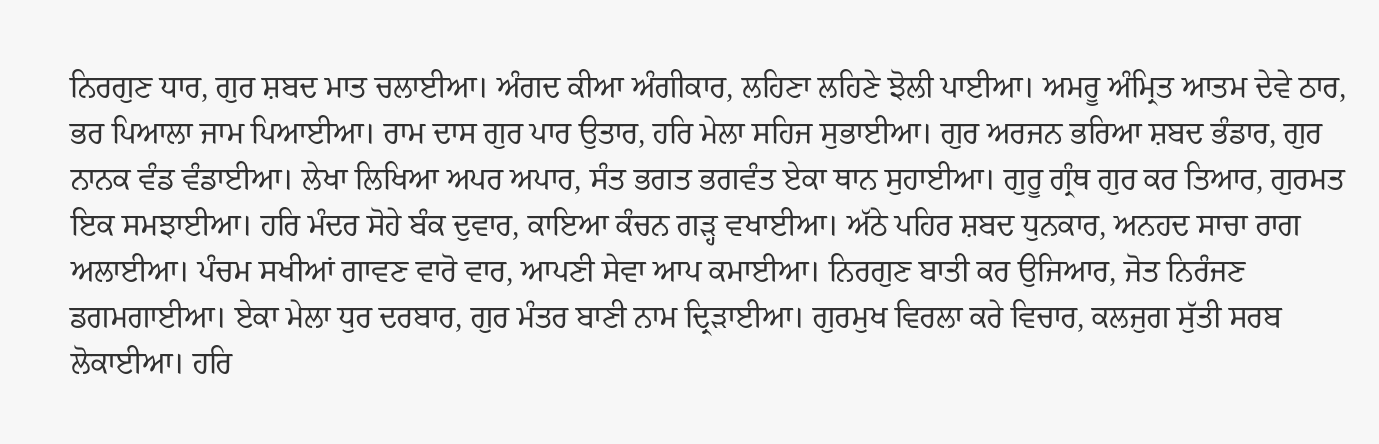ਨਿਰਗੁਣ ਧਾਰ, ਗੁਰ ਸ਼ਬਦ ਮਾਤ ਚਲਾਈਆ। ਅੰਗਦ ਕੀਆ ਅੰਗੀਕਾਰ, ਲਹਿਣਾ ਲਹਿਣੇ ਝੋਲੀ ਪਾਈਆ। ਅਮਰੂ ਅੰਮ੍ਰਿਤ ਆਤਮ ਦੇਵੇ ਠਾਰ, ਭਰ ਪਿਆਲਾ ਜਾਮ ਪਿਆਈਆ। ਰਾਮ ਦਾਸ ਗੁਰ ਪਾਰ ਉਤਾਰ, ਹਰਿ ਮੇਲਾ ਸਹਿਜ ਸੁਭਾਈਆ। ਗੁਰ ਅਰਜਨ ਭਰਿਆ ਸ਼ਬਦ ਭੰਡਾਰ, ਗੁਰ ਨਾਨਕ ਵੰਡ ਵੰਡਾਈਆ। ਲੇਖਾ ਲਿਖਿਆ ਅਪਰ ਅਪਾਰ, ਸੰਤ ਭਗਤ ਭਗਵੰਤ ਏਕਾ ਥਾਨ ਸੁਹਾਈਆ। ਗੁਰੂ ਗ੍ਰੰਥ ਗੁਰ ਕਰ ਤਿਆਰ, ਗੁਰਮਤ ਇਕ ਸਮਝਾਈਆ। ਹਰਿ ਮੰਦਰ ਸੋਹੇ ਬੰਕ ਦੁਵਾਰ, ਕਾਇਆ ਕੰਚਨ ਗੜ੍ਹ ਵਖਾਈਆ। ਅੱਠੇ ਪਹਿਰ ਸ਼ਬਦ ਧੁਨਕਾਰ, ਅਨਹਦ ਸਾਚਾ ਰਾਗ ਅਲਾਈਆ। ਪੰਚਮ ਸਖੀਆਂ ਗਾਵਣ ਵਾਰੋ ਵਾਰ, ਆਪਣੀ ਸੇਵਾ ਆਪ ਕਮਾਈਆ। ਨਿਰਗੁਣ ਬਾਤੀ ਕਰ ਉਜਿਆਰ, ਜੋਤ ਨਿਰੰਜਣ ਡਗਮਗਾਈਆ। ਏਕਾ ਮੇਲਾ ਧੁਰ ਦਰਬਾਰ, ਗੁਰ ਮੰਤਰ ਬਾਣੀ ਨਾਮ ਦ੍ਰਿੜਾਈਆ। ਗੁਰਮੁਖ ਵਿਰਲਾ ਕਰੇ ਵਿਚਾਰ, ਕਲਜੁਗ ਸੁੱਤੀ ਸਰਬ ਲੋਕਾਈਆ। ਹਰਿ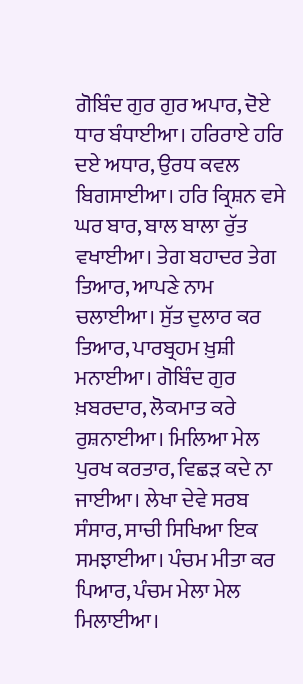ਗੋਬਿੰਦ ਗੁਰ ਗੁਰ ਅਪਾਰ, ਦੋਏ ਧਾਰ ਬੰਧਾਈਆ। ਹਰਿਰਾਏ ਹਰਿ ਦਏ ਅਧਾਰ, ਉਰਧ ਕਵਲ ਬਿਗਸਾਈਆ। ਹਰਿ ਕ੍ਰਿਸ਼ਨ ਵਸੇ ਘਰ ਬਾਰ, ਬਾਲ ਬਾਲਾ ਰੁੱਤ ਵਖਾਈਆ। ਤੇਗ ਬਹਾਦਰ ਤੇਗ ਤਿਆਰ, ਆਪਣੇ ਨਾਮ ਚਲਾਈਆ। ਸੁੱਤ ਦੁਲਾਰ ਕਰ ਤਿਆਰ, ਪਾਰਬ੍ਰਹਮ ਖ਼ੁਸ਼ੀ ਮਨਾਈਆ। ਗੋਬਿੰਦ ਗੁਰ ਖ਼ਬਰਦਾਰ, ਲੋਕਮਾਤ ਕਰੇ ਰੁਸ਼ਨਾਈਆ। ਮਿਲਿਆ ਮੇਲ ਪੁਰਖ ਕਰਤਾਰ, ਵਿਛੜ ਕਦੇ ਨਾ ਜਾਈਆ। ਲੇਖਾ ਦੇਵੇ ਸਰਬ ਸੰਸਾਰ, ਸਾਚੀ ਸਿਖਿਆ ਇਕ ਸਮਝਾਈਆ। ਪੰਚਮ ਮੀਤਾ ਕਰ ਪਿਆਰ, ਪੰਚਮ ਮੇਲਾ ਮੇਲ ਮਿਲਾਈਆ।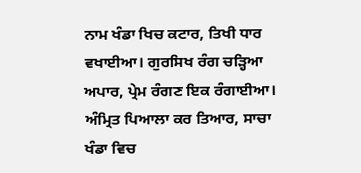ਨਾਮ ਖੰਡਾ ਖਿਚ ਕਟਾਰ, ਤਿਖੀ ਧਾਰ ਵਖਾਈਆ। ਗੁਰਸਿਖ ਰੰਗ ਚੜ੍ਹਿਆ ਅਪਾਰ, ਪ੍ਰੇਮ ਰੰਗਣ ਇਕ ਰੰਗਾਈਆ। ਅੰਮ੍ਰਿਤ ਪਿਆਲਾ ਕਰ ਤਿਆਰ, ਸਾਚਾ ਖੰਡਾ ਵਿਚ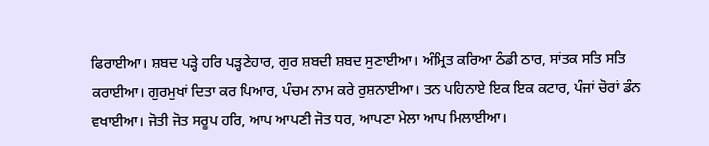ਫਿਰਾਈਆ। ਸ਼ਬਦ ਪੜ੍ਹੇ ਹਰਿ ਪੜ੍ਹਣੇਹਾਰ, ਗੁਰ ਸ਼ਬਦੀ ਸ਼ਬਦ ਸੁਣਾਈਆ। ਅੰਮ੍ਰਿਤ ਕਰਿਆ ਠੰਡੀ ਠਾਰ, ਸਾਂਤਕ ਸਤਿ ਸਤਿ ਕਰਾਈਆ। ਗੁਰਮੁਖਾਂ ਦਿਤਾ ਕਰ ਪਿਆਰ, ਪੰਚਮ ਨਾਮ ਕਰੇ ਰੁਸ਼ਨਾਈਆ। ਤਨ ਪਹਿਨਾਏ ਇਕ ਇਕ ਕਟਾਰ, ਪੰਜਾਂ ਚੋਰਾਂ ਡੰਨ ਵਖਾਈਆ। ਜੋਤੀ ਜੋਤ ਸਰੂਪ ਹਰਿ, ਆਪ ਆਪਣੀ ਜੋਤ ਧਰ, ਆਪਣਾ ਮੇਲਾ ਆਪ ਮਿਲਾਈਆ।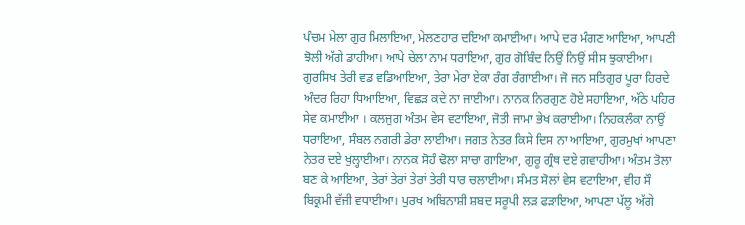ਪੰਚਮ ਮੇਲਾ ਗੁਰ ਮਿਲਾਇਆ, ਮੇਲਣਹਾਰ ਦਇਆ ਕਮਾਈਆ। ਆਪੇ ਦਰ ਮੰਗਣ ਆਇਆ, ਆਪਣੀ ਝੋਲੀ ਅੱਗੇ ਡਾਹੀਆ। ਆਪੇ ਚੇਲਾ ਨਾਮ ਧਰਾਇਆ, ਗੁਰ ਗੋਬਿੰਦ ਨਿਉਂ ਨਿਉਂ ਸੀਸ ਝੁਕਾਈਆ। ਗੁਰਸਿਖ ਤੇਰੀ ਵਡ ਵਡਿਆਇਆ, ਤੇਰਾ ਮੇਰਾ ਏਕਾ ਰੰਗ ਰੰਗਾਈਆ। ਜੋ ਜਨ ਸਤਿਗੁਰ ਪੂਰਾ ਹਿਰਦੇ ਅੰਦਰ ਰਿਹਾ ਧਿਆਇਆ, ਵਿਛੜ ਕਦੇ ਨਾ ਜਾਈਆ। ਨਾਨਕ ਨਿਰਗੁਣ ਹੋਏ ਸਹਾਇਆ, ਅੱਠੇ ਪਹਿਰ ਸੇਵ ਕਮਾਈਆ । ਕਲਜੁਗ ਅੰਤਮ ਵੇਸ ਵਟਾਇਆ, ਜੋਤੀ ਜਾਮਾ ਭੇਖ ਕਰਾਈਆ। ਨਿਹਕਲੰਕਾ ਨਾਉਂ ਧਰਾਇਆ, ਸੰਬਲ ਨਗਰੀ ਡੇਰਾ ਲਾਈਆ। ਜਗਤ ਨੇਤਰ ਕਿਸੇ ਦਿਸ ਨਾ ਆਇਆ, ਗੁਰਮੁਖਾਂ ਆਪਣਾ ਨੇਤਰ ਦਏ ਖੁਲ੍ਹਾਈਆ। ਨਾਨਕ ਸੋਹੰ ਢੋਲਾ ਸਾਚਾ ਗਾਇਆ, ਗੁਰੂ ਗ੍ਰੰਥ ਦਏ ਗਵਾਹੀਆ। ਅੰਤਮ ਤੋਲਾ ਬਣ ਕੇ ਆਇਆ, ਤੇਰਾਂ ਤੇਰਾਂ ਤੇਰਾਂ ਤੇਰੀ ਧਾਰ ਚਲਾਈਆ। ਸੰਮਤ ਸੋਲਾਂ ਵੇਸ ਵਟਾਇਆ, ਵੀਹ ਸੌ ਬਿਕ੍ਰਮੀ ਵੱਜੀ ਵਧਾਈਆ। ਪੁਰਖ ਅਬਿਨਾਸ਼ੀ ਸ਼ਬਦ ਸਰੂਪੀ ਲੜ ਫੜਾਇਆ, ਆਪਣਾ ਪੱਲੂ ਅੱਗੇ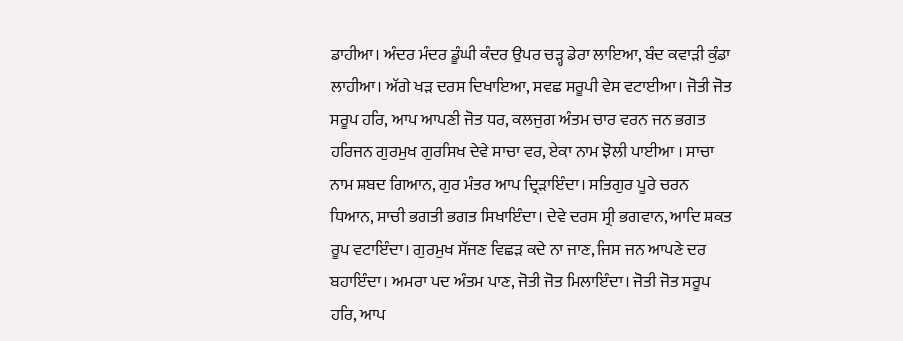ਡਾਹੀਆ। ਅੰਦਰ ਮੰਦਰ ਡੂੰਘੀ ਕੰਦਰ ਉਪਰ ਚੜ੍ਹ ਡੇਰਾ ਲਾਇਆ, ਬੰਦ ਕਵਾੜੀ ਕੁੰਡਾ ਲਾਹੀਆ। ਅੱਗੇ ਖੜ ਦਰਸ ਦਿਖਾਇਆ, ਸਵਛ ਸਰੂਪੀ ਵੇਸ ਵਟਾਈਆ। ਜੋਤੀ ਜੋਤ ਸਰੂਪ ਹਰਿ, ਆਪ ਆਪਣੀ ਜੋਤ ਧਰ, ਕਲਜੁਗ ਅੰਤਮ ਚਾਰ ਵਰਨ ਜਨ ਭਗਤ ਹਰਿਜਨ ਗੁਰਮੁਖ ਗੁਰਸਿਖ ਦੇਵੇ ਸਾਚਾ ਵਰ, ਏਕਾ ਨਾਮ ਝੋਲੀ ਪਾਈਆ । ਸਾਚਾ ਨਾਮ ਸ਼ਬਦ ਗਿਆਨ, ਗੁਰ ਮੰਤਰ ਆਪ ਦ੍ਰਿੜਾਇੰਦਾ। ਸਤਿਗੁਰ ਪੂਰੇ ਚਰਨ ਧਿਆਨ, ਸਾਚੀ ਭਗਤੀ ਭਗਤ ਸਿਖਾਇੰਦਾ। ਦੇਵੇ ਦਰਸ ਸ੍ਰੀ ਭਗਵਾਨ, ਆਦਿ ਸ਼ਕਤ ਰੂਪ ਵਟਾਇੰਦਾ। ਗੁਰਮੁਖ ਸੱਜਣ ਵਿਛੜ ਕਦੇ ਨਾ ਜਾਣ, ਜਿਸ ਜਨ ਆਪਣੇ ਦਰ ਬਹਾਇੰਦਾ। ਅਮਰਾ ਪਦ ਅੰਤਮ ਪਾਣ, ਜੋਤੀ ਜੋਤ ਮਿਲਾਇੰਦਾ। ਜੋਤੀ ਜੋਤ ਸਰੂਪ ਹਰਿ, ਆਪ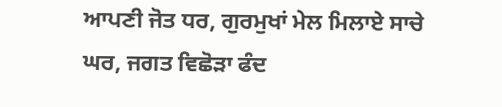ਆਪਣੀ ਜੋਤ ਧਰ, ਗੁਰਮੁਖਾਂ ਮੇਲ ਮਿਲਾਏ ਸਾਚੇ ਘਰ, ਜਗਤ ਵਿਛੋੜਾ ਫੰਦ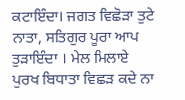ਕਟਾਇੰਦਾ। ਜਗਤ ਵਿਛੋੜਾ ਤੁਟੇ ਨਾਤਾ, ਸਤਿਗੁਰ ਪੂਰਾ ਆਪ ਤੁੜਾਇੰਦਾ । ਮੇਲ ਮਿਲਾਏ ਪੁਰਖ ਬਿਧਾਤਾ ਵਿਛੜ ਕਦੇ ਨਾ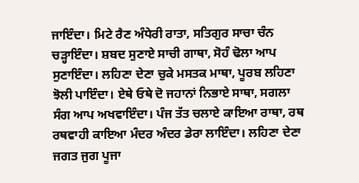ਜਾਇੰਦਾ। ਮਿਟੇ ਰੈਣ ਅੰਧੇਰੀ ਰਾਤਾ, ਸਤਿਗੁਰ ਸਾਚਾ ਚੰਨ ਚੜ੍ਹਾਇੰਦਾ। ਸ਼ਬਦ ਸੁਣਾਏ ਸਾਚੀ ਗਾਥਾ, ਸੋਹੰ ਢੋਲਾ ਆਪ ਸੁਣਾਇੰਦਾ। ਲਹਿਣਾ ਦੇਣਾ ਚੁਕੇ ਮਸਤਕ ਮਾਥਾ, ਪੂਰਬ ਲਹਿਣਾ ਝੋਲੀ ਪਾਇੰਦਾ। ਏਥੇ ਓਥੇ ਦੋ ਜਹਾਨਾਂ ਨਿਭਾਏ ਸਾਥਾ, ਸਗਲਾ ਸੰਗ ਆਪ ਅਖਵਾਇੰਦਾ। ਪੰਜ ਤੱਤ ਚਲਾਏ ਕਾਇਆ ਰਾਥਾ, ਰਥ ਰਥਵਾਹੀ ਕਾਇਆ ਮੰਦਰ ਅੰਦਰ ਡੇਰਾ ਲਾਇੰਦਾ। ਲਹਿਣਾ ਦੇਣਾ ਜਗਤ ਜੁਗ ਪੂਜਾ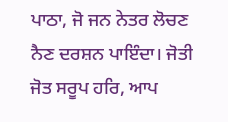ਪਾਠਾ, ਜੋ ਜਨ ਨੇਤਰ ਲੋਚਣ ਨੈਣ ਦਰਸ਼ਨ ਪਾਇੰਦਾ। ਜੋਤੀ ਜੋਤ ਸਰੂਪ ਹਰਿ, ਆਪ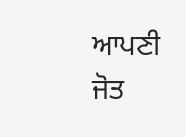ਆਪਣੀ ਜੋਤ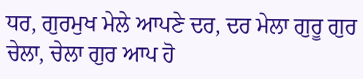ਧਰ, ਗੁਰਮੁਖ ਮੇਲੇ ਆਪਣੇ ਦਰ, ਦਰ ਮੇਲਾ ਗੁਰੂ ਗੁਰ ਚੇਲਾ, ਚੇਲਾ ਗੁਰ ਆਪ ਹੋ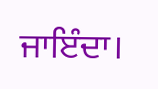ਜਾਇੰਦਾ।